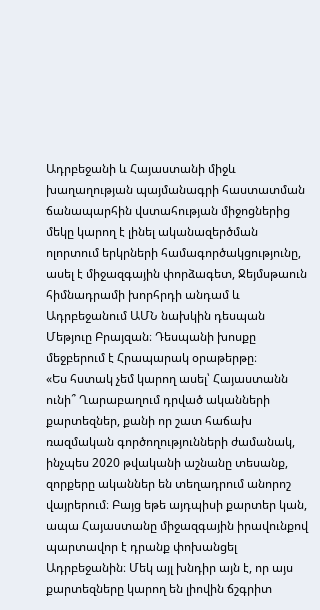Ադրբեջանի և Հայաստանի միջև խաղաղության պայմանագրի հաստատման ճանապարհին վստահության միջոցներից մեկը կարող է լինել ականազերծման ոլորտում երկրների համագործակցությունը, ասել է միջազգային փորձագետ, Ջեյմսթաուն հիմնադրամի խորհրդի անդամ և Ադրբեջանում ԱՄՆ նախկին դեսպան Մեթյուը Բրայզան։ Դեսպանի խոսքը մեջբերում է Հրապարակ օրաթերթը։
«Ես հստակ չեմ կարող ասել՝ Հայաստանն ունի՞ Ղարաբաղում դրված ականների քարտեզներ, քանի որ շատ հաճախ ռազմական գործողությունների ժամանակ, ինչպես 2020 թվականի աշնանը տեսանք, զորքերը ականներ են տեղադրում անորոշ վայրերում։ Բայց եթե այդպիսի քարտեր կան, ապա Հայաստանը միջազգային իրավունքով պարտավոր է դրանք փոխանցել Ադրբեջանին։ Մեկ այլ խնդիր այն է, որ այս քարտեզները կարող են լիովին ճշգրիտ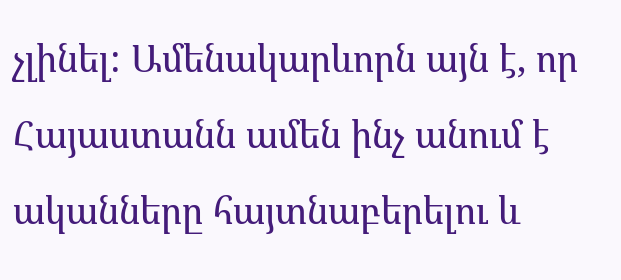չլինել: Ամենակարևորն այն է, որ Հայաստանն ամեն ինչ անում է ականները հայտնաբերելու և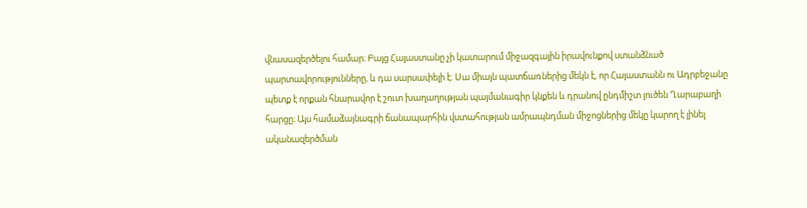վնասազերծելու համար։ Բայց Հայաստանը չի կատարում միջազգային իրավունքով ստանձնած պարտավորությունները, և դա սարսափելի է։ Սա միայն պատճառներից մեկն է, որ Հայաստանն ու Ադրբեջանը պետք է որքան հնարավոր է շուտ խաղաղության պայմանագիր կնքեն և դրանով ընդմիշտ լուծեն Ղարաբաղի հարցը։ Այս համաձայնագրի ճանապարհին վստահության ամրապնդման միջոցներից մեկը կարող է լինել ականազերծման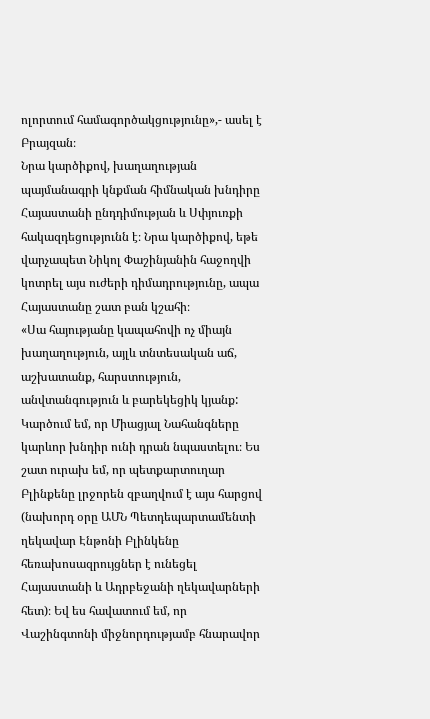ոլորտում համագործակցությունը»,- ասել է Բրայզան։
Նրա կարծիքով, խաղաղության պայմանագրի կնքման հիմնական խնդիրը Հայաստանի ընդդիմության և Սփյուռքի հակազդեցությունն է։ Նրա կարծիքով, եթե վարչապետ Նիկոլ Փաշինյանին հաջողվի կոտրել այս ուժերի դիմադրությունը, ապա Հայաստանը շատ բան կշահի։
«Սա հայությանը կապահովի ոչ միայն խաղաղություն, այլև տնտեսական աճ, աշխատանք, հարստություն, անվտանգություն և բարեկեցիկ կյանք: Կարծում եմ, որ Միացյալ Նահանգները կարևոր խնդիր ունի դրան նպաստելու։ Ես շատ ուրախ եմ, որ պետքարտուղար Բլինքենը լրջորեն զբաղվում է այս հարցով (նախորդ օրը ԱՄՆ Պետդեպարտամենտի ղեկավար Էնթոնի Բլինկենը հեռախոսազրույցներ է ունեցել Հայաստանի և Ադրբեջանի ղեկավարների հետ)։ Եվ ես հավատում եմ, որ Վաշինգտոնի միջնորդությամբ հնարավոր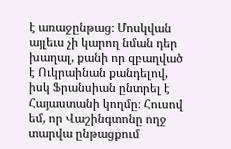է առաջընթաց։ Մոսկվան այլեւս չի կարող նման դեր խաղալ, քանի որ զբաղված է Ուկրաինան քանդելով, իսկ Ֆրանսիան ընտրել է Հայաստանի կողմը։ Հուսով եմ, որ Վաշինգտոնը ողջ տարվա ընթացքում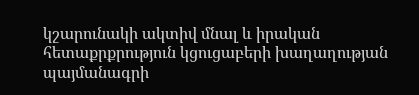կշարունակի ակտիվ մնալ և իրական հետաքրքրություն կցուցաբերի խաղաղության պայմանագրի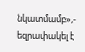նկատմամբ»,- եզրափակել է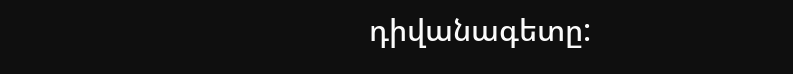դիվանագետը: